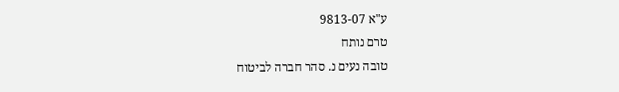ע"א 9813-07
טרם נותח
טובה נעים נ. סהר חברה לביטוח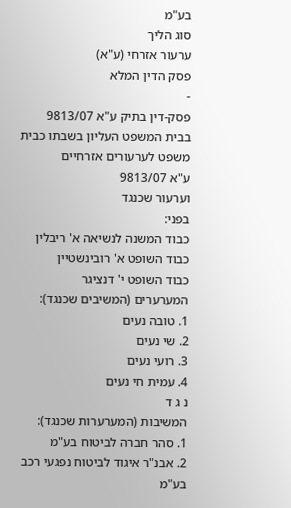בע"מ
סוג הליך
ערעור אזרחי (ע"א)
פסק הדין המלא
-
פסק-דין בתיק ע"א 9813/07
בבית המשפט העליון בשבתו כבית משפט לערעורים אזרחיים
ע"א 9813/07
וערעור שכנגד
בפני:
כבוד המשנה לנשיאה א' ריבלין
כבוד השופט א' רובינשטיין
כבוד השופט י' דנציגר
המערערים (המשיבים שכנגד):
1. טובה נעים
2. שי נעים
3. רועי נעים
4. עמית חי נעים
נ ג ד
המשיבות (המערערות שכנגד):
1. סהר חברה לביטוח בע"מ
2. אבנ"ר איגוד לביטוח נפגעי רכב בע"מ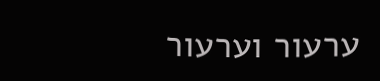ערעור וערעור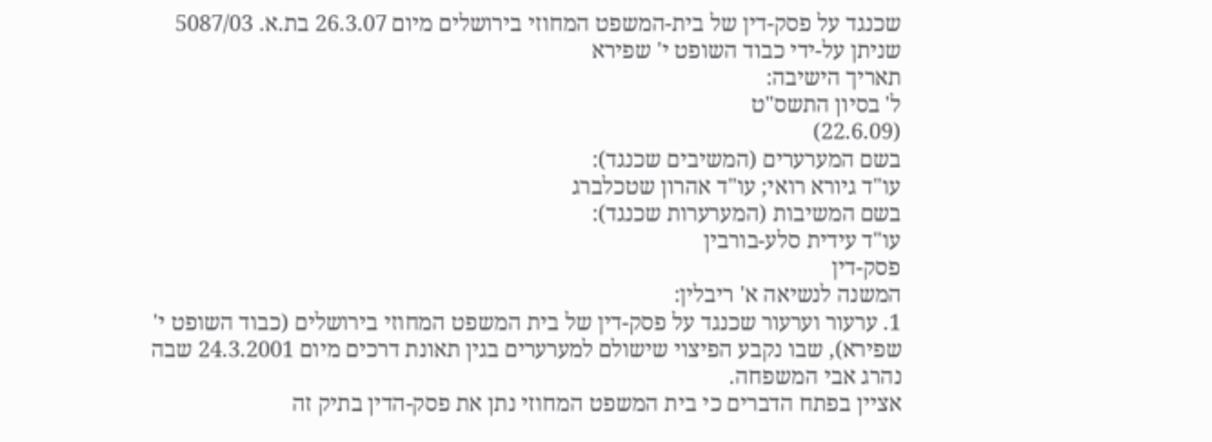שכנגד על פסק-דין של בית-המשפט המחוזי בירושלים מיום 26.3.07 בת.א. 5087/03 שניתן על-ידי כבוד השופט י' שפירא
תאריך הישיבה:
ל' בסיון התשס"ט
(22.6.09)
בשם המערערים (המשיבים שכנגד):
עו"ד גיורא רואי; עו"ד אהרון שטכלברג
בשם המשיבות (המערערות שכנגד):
עו"ד עידית סלע-בורבין
פסק-דין
המשנה לנשיאה א' ריבלין:
1. ערעור וערעור שכנגד על פסק-דין של בית המשפט המחוזי בירושלים (כבוד השופט י' שפירא), שבו נקבע הפיצוי שישולם למערערים בגין תאונת דרכים מיום 24.3.2001 שבה נהרג אבי המשפחה.
אציין בפתח הדברים כי בית המשפט המחוזי נתן את פסק-הדין בתיק זה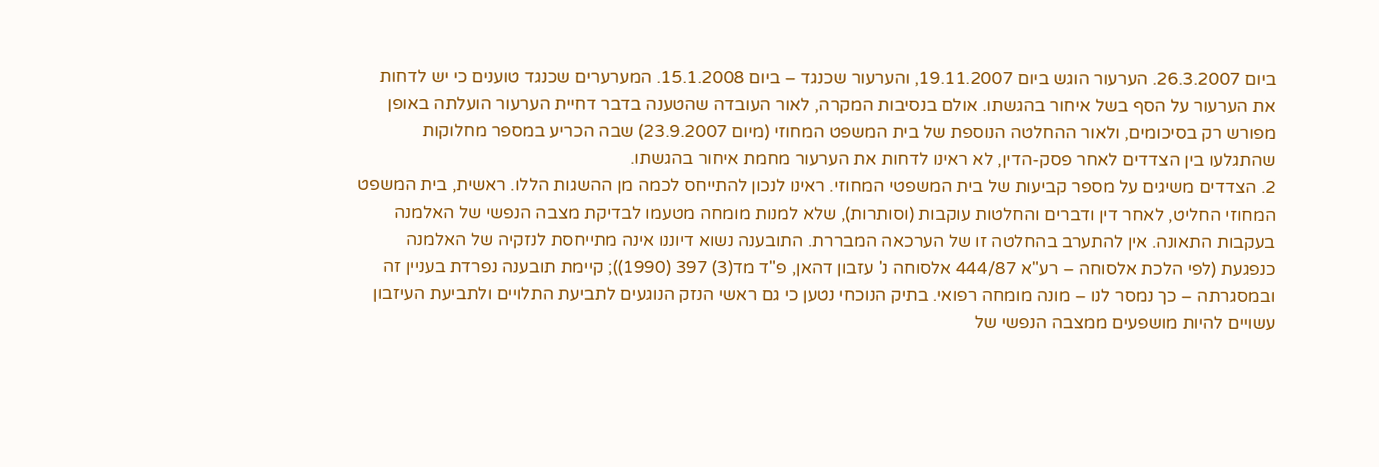ביום 26.3.2007. הערעור הוגש ביום 19.11.2007, והערעור שכנגד – ביום 15.1.2008. המערערים שכנגד טוענים כי יש לדחות את הערעור על הסף בשל איחור בהגשתו. אולם בנסיבות המקרה, לאור העובדה שהטענה בדבר דחיית הערעור הועלתה באופן מפורש רק בסיכומים, ולאור ההחלטה הנוספת של בית המשפט המחוזי (מיום 23.9.2007) שבה הכריע במספר מחלוקות שהתגלעו בין הצדדים לאחר פסק-הדין, לא ראינו לדחות את הערעור מחמת איחור בהגשתו.
2. הצדדים משיגים על מספר קביעות של בית המשפטי המחוזי. ראינו לנכון להתייחס לכמה מן ההשגות הללו. ראשית, בית המשפט המחוזי החליט, לאחר דין ודברים והחלטות עוקבות (וסותרות), שלא למנות מומחה מטעמו לבדיקת מצבה הנפשי של האלמנה בעקבות התאונה. אין להתערב בהחלטה זו של הערכאה המבררת. התובענה נשוא דיוננו אינה מתייחסת לנזקיה של האלמנה כנפגעת (לפי הלכת אלסוחה – רע"א 444/87 אלסוחה נ' עזבון דהאן, פ"ד מד(3) 397 (1990)); קיימת תובענה נפרדת בעניין זה ובמסגרתה – כך נמסר לנו – מונה מומחה רפואי. בתיק הנוכחי נטען כי גם ראשי הנזק הנוגעים לתביעת התלויים ולתביעת העיזבון עשויים להיות מושפעים ממצבה הנפשי של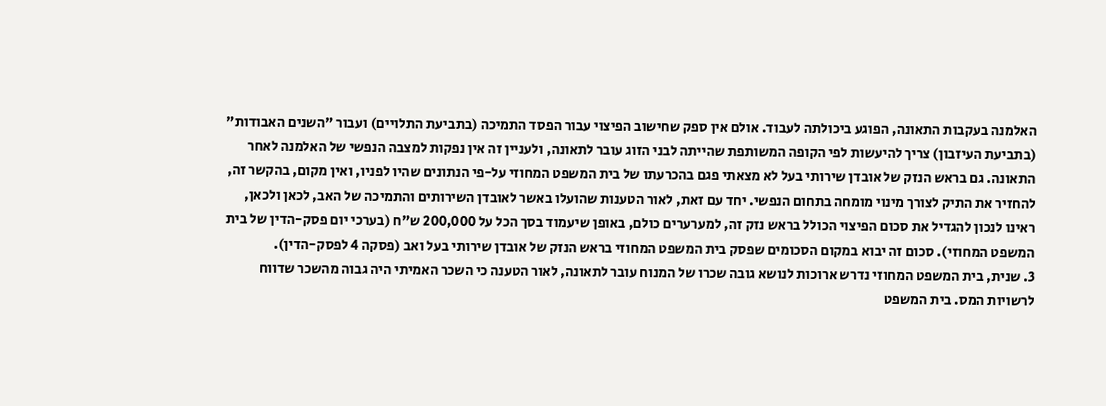האלמנה בעקבות התאונה, הפוגע ביכולתה לעבוד. אולם אין ספק שחישוב הפיצוי עבור הפסד התמיכה (בתביעת התלויים) ועבור "השנים האבודות" (בתביעת העיזבון) צריך להיעשות לפי הקופה המשותפת שהייתה לבני הזוג עובר לתאונה, ולעניין זה אין נפקות למצבה הנפשי של האלמנה לאחר התאונה. גם בראש הנזק של אובדן שירותי בעל לא מצאתי פגם בהכרעתו של בית המשפט המחוזי על-פי הנתונים שהיו לפניו, ואין מקום, בהקשר זה, להחזיר את התיק לצורך מינוי מומחה בתחום הנפשי. יחד עם זאת, לאור הטענות שהועלו באשר לאובדן השירותים והתמיכה של האב, לכאן ולכאן, ראינו לנכון להגדיל את סכום הפיצוי הכולל בראש נזק זה, למערערים כולם, באופן שיעמוד בסך הכל על 200,000 ש"ח (בערכי יום פסק-הדין של בית המשפט המחוזי). סכום זה יבוא במקום הסכומים שפסק בית המשפט המחוזי בראש הנזק של אובדן שירותי בעל ואב (פסקה 4 לפסק-הדין).
3. שנית, בית המשפט המחוזי נדרש ארוכות לנושא גובה שכרו של המנוח עובר לתאונה, לאור הטענה כי השכר האמיתי היה גבוה מהשכר שדווח לרשויות המס. בית המשפט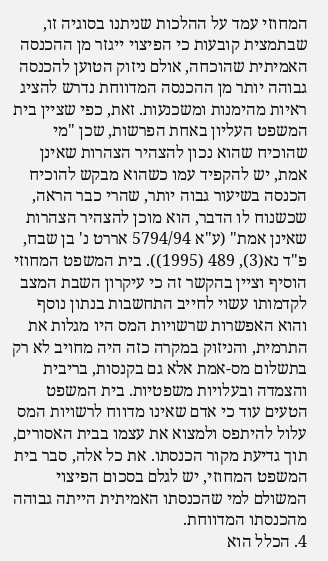המחוזי עמד על ההלכות שניתנו בסוגיה זו, שבתמצית קובעות כי הפיצוי ייגזר מן ההכנסה האמיתית שהוכחה, אולם ניזוק הטוען להכנסה גבוהה יותר מן ההכנסה המדווחת נדרש להציג ראיות מהימנות ומשכנעות. זאת, כפי שציין בית המשפט העליון באחת הפרשות, שכן "מי שהוכיח שהוא נכון להצהיר הצהרות שאינן אמת, יש להקפיד עמו כשהוא מבקש להוכיח הכנסה בשיעור גבוה יותר, שהרי כבר הראה, שכשנוח לו הדבר, הוא מוכן להצהיר הצהרות שאינן אמת" (ע"א 5794/94 אררט נ' בן שבח, פ"ד נא(3), 489 (1995)). בית המשפט המחוזי הוסיף וציין בהקשר זה כי עיקרון השבת המצב לקדמותו עשוי לחייב התחשבות בנתון נוסף והוא האפשרות שרשויות המס היו מגלות את התרמית, והניזוק במקרה כזה היה מחויב לא רק בתשלום מס-אמת אלא גם בקנסות, בריבית והצמדה ובעלויות משפטיות. בית המשפט הטעים עוד כי אדם שאינו מדווח לרשויות המס עלול להיתפס ולמצוא את עצמו בבית האסורים, תוך גדיעת מקור הכנסתו. את כל אלה, סבר בית המשפט המחוזי, יש לגלם בסכום הפיצוי המשולם למי שהכנסתו האמיתית הייתה גבוהה מהכנסתו המדווחת.
4. הכלל הוא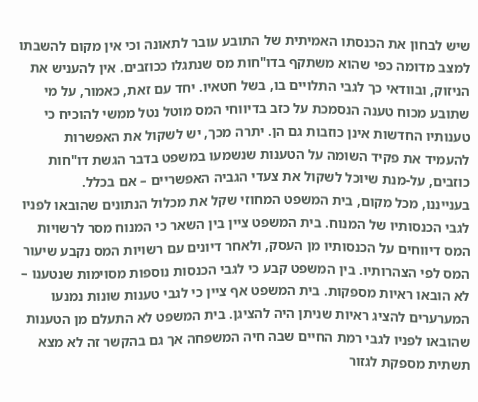שיש לבחון את הכנסתו האמיתית של התובע עובר לתאונה וכי אין מקום להשבתו למצב מדומה כפי שהוא משתקף בדו"חות מס שנתגלו ככוזבים. אין להעניש את הניזוק, ובוודאי כך לגבי התלויים בו, בשל חטאיו. יחד עם זאת, כאמור, על מי שתובע מכוח טענה הנסמכת על כזב בדיווחי המס מוטל נטל ממשי להוכיח כי טענותיו החדשות אינן כוזבות גם הן. יתרה מכך, יש לשקול את האפשרות להעמיד את פקיד השומה על הטענות שנשמעו במשפט בדבר הגשת דו"חות כוזבים, על-מנת שיוכל לשקול את צעדי הגביה האפשריים – אם בכלל.
בענייננו, מכל מקום, בית המשפט המחוזי שקל את מכלול הנתונים שהובאו לפניו לגבי הכנסותיו של המנוח. בית המשפט ציין בין השאר כי המנוח מסר לרשויות המס דיווחים על הכנסותיו מן העסק, ולאחר דיונים עם רשויות המס נקבע שיעור המס לפי הצהרותיו. בין המשפט קבע כי לגבי הכנסות נוספות מסוימות שנטענו – לא הובאו ראיות מספקות. בית המשפט אף ציין כי לגבי טענות שונות נמנעו המערערים להציג ראיות שניתן היה להציגן. בית המשפט לא התעלם מן הטענות שהובאו לפניו לגבי רמת החיים שבה חיה המשפחה אך גם בהקשר זה לא מצא תשתית מספקת לגזור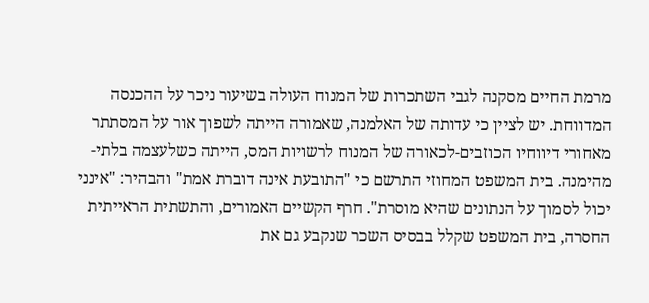מרמת החיים מסקנה לגבי השתכרות של המנוח העולה בשיעור ניכר על ההכנסה המדווחת. יש לציין כי עדותה של האלמנה, שאמורה הייתה לשפוך אור על המסתתר מאחורי דיווחיו הכוזבים-לכאורה של המנוח לרשויות המס, הייתה כשלעצמה בלתי-מהימנה. בית המשפט המחוזי התרשם כי "התובעת אינה דוברת אמת" והבהיר: "אינני יכול לסמוך על הנתונים שהיא מוסרת". חרף הקשיים האמורים, והתשתית הראייתית החסרה, בית המשפט שקלל בבסיס השכר שנקבע גם את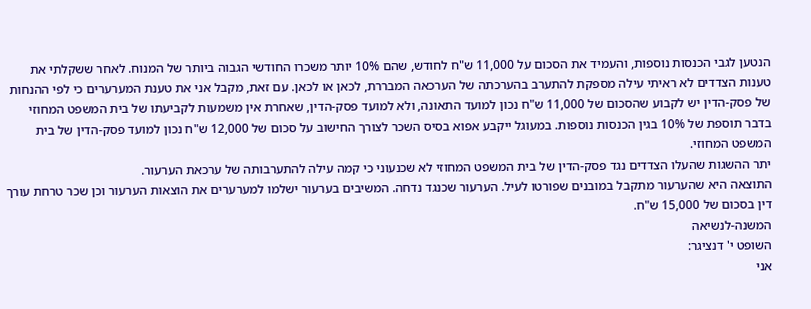הנטען לגבי הכנסות נוספות, והעמיד את הסכום על 11,000 ש"ח לחודש, שהם 10% יותר משכרו החודשי הגבוה ביותר של המנוח. לאחר ששקלתי את טענות הצדדים לא ראיתי עילה מספקת להתערב בהערכתה של הערכאה המבררת, לכאן או לכאן. עם זאת, מקבל אני את טענת המערערים כי לפי ההנחות של פסק-הדין יש לקבוע שהסכום של 11,000 ש"ח נכון למועד התאונה, ולא למועד פסק-הדין, שאחרת אין משמעות לקביעתו של בית המשפט המחוזי בדבר תוספת של 10% בגין הכנסות נוספות. במעוגל ייקבע אפוא בסיס השכר לצורך החישוב על סכום של 12,000 ש"ח נכון למועד פסק-הדין של בית המשפט המחוזי.
יתר ההשגות שהעלו הצדדים נגד פסק-הדין של בית המשפט המחוזי לא שכנעוני כי קמה עילה להתערבותה של ערכאת הערעור.
התוצאה היא שהערעור מתקבל במובנים שפורטו לעיל. הערעור שכנגד נדחה. המשיבים בערעור ישלמו למערערים את הוצאות הערעור וכן שכר טרחת עורך דין בסכום של 15,000 ש"ח.
המשנה-לנשיאה
השופט י' דנציגר:
אני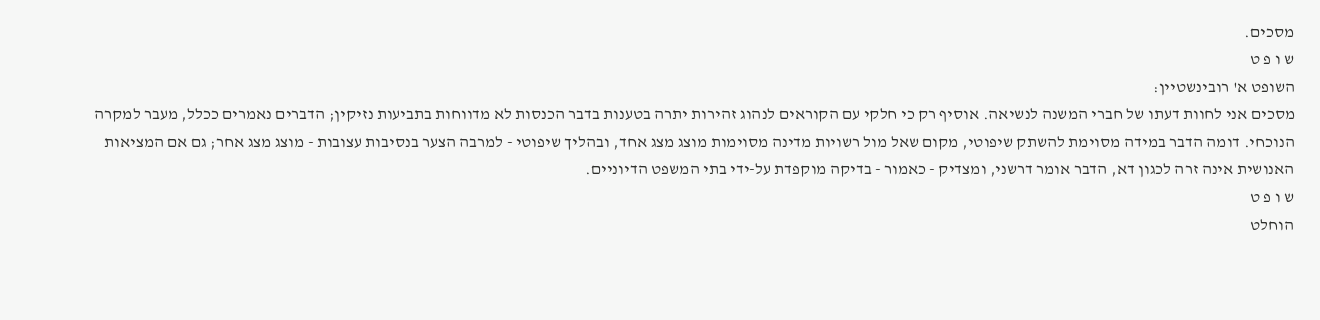מסכים.
ש ו פ ט
השופט א' רובינשטיין:
מסכים אני לחוות דעתו של חברי המשנה לנשיאה. אוסיף רק כי חלקי עם הקוראים לנהוג זהירות יתרה בטענות בדבר הכנסות לא מדווחות בתביעות נזיקין; הדברים נאמרים ככלל, מעבר למקרה הנוכחי. דומה הדבר במידה מסוימת להשתק שיפוטי, מקום שאל מול רשויות מדינה מסוימות מוצג מצג אחד, ובהליך שיפוטי - למרבה הצער בנסיבות עצובות - מוצג מצג אחר; גם אם המציאות האנושית אינה זרה לכגון דא, הדבר אומר דרשני, ומצדיק - כאמור - בדיקה מוקפדת על-ידי בתי המשפט הדיוניים.
ש ו פ ט
הוחלט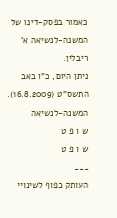כאמור בפסק-דינו של המשנה-לנשיאה א' ריבלין.
ניתן היום, כ"ו באב התשס"ט (16.8.2009).
המשנה-לנשיאה
ש ו פ ט
ש ו פ ט
___
העותק כפוף לשינויי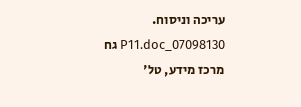עריכה וניסוח. 07098130_P11.doc גח
מרכז מידע, טל'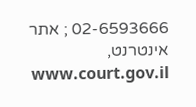02-6593666 ; אתר אינטרנט, www.court.gov.il